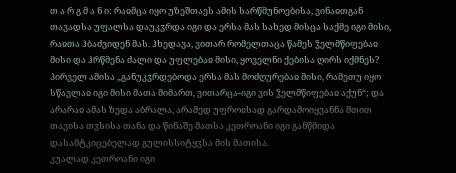თ ა რ გ მ ა ნ ი: რაჲმცა იყო უზეშთაეს ამის სარწმუნოებისა, ვინაჲთგან თავადსა უფალსა დაუკჳრდა იგი და ერსა მას სახედ მისცა საქმე იგი მისი, რაჲთა ჰბაძვიდენ მას. ჰხედავა, ვითარ რომელთაცა წამეს ჴელმწიფებაჲ მისი და ჰრწმენა ძალი და უფლებაჲ მისი, ყოველნი ქებისა ღირს იქმნეს? პირველ ამისა „განუკჳრდებოდა ერსა მას მოძღურებაჲ მისი, რამეთუ იყო სწავლაჲ იგი მისი მათა მიმართ, ვითარცა-იგი ვის ჴელმწიფებაჲ აქუნ“; და არარაჲ ამას ზედა აბრალა, არამედ უფროჲსად გარდამოიყვანნა მთით თავისა თჳსისა თანა და წინაშე მათსა კეთროანი იგი განწმიდა დასამტკიცებელად გულისსიტყჳსა მის მათისა.
კუალად კეთროანი იგი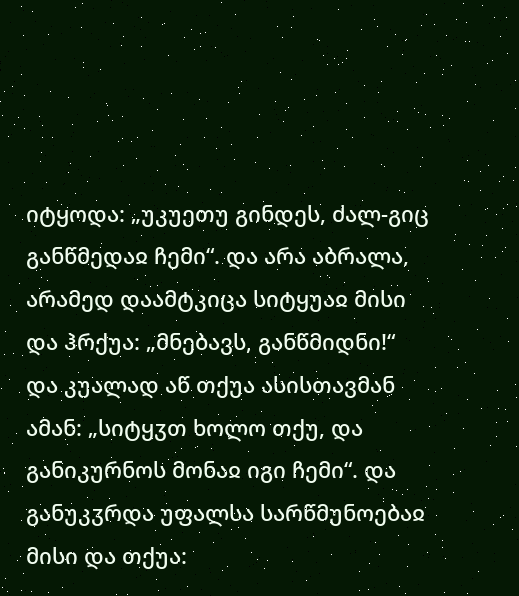იტყოდა: „უკუეთუ გინდეს, ძალ-გიც განწმედაჲ ჩემი“. და არა აბრალა, არამედ დაამტკიცა სიტყუაჲ მისი და ჰრქუა: „მნებავს, განწმიდნი!“ და კუალად აწ თქუა ასისთავმან ამან: „სიტყჳთ ხოლო თქუ, და განიკურნოს მონაჲ იგი ჩემი“. და განუკჳრდა უფალსა სარწმუნოებაჲ მისი და თქუა: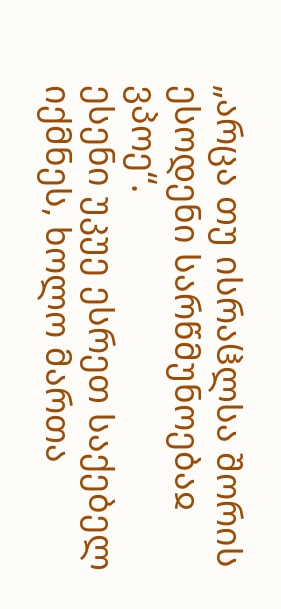„არცა თუ ისრაჱლსა შორის ესოდენი სარწმუნოებაჲ ვპოე“.
ესენი უკუე ესრეთ საქებელ იქმნეს, ხოლო მართა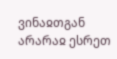ვინაჲთგან არარაჲ ესრეთ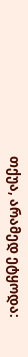თქუა, არამედ ეტყოდა: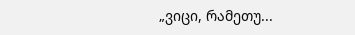„ვიცი, რამეთუ...